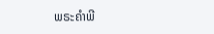ພຣະຄຳພີ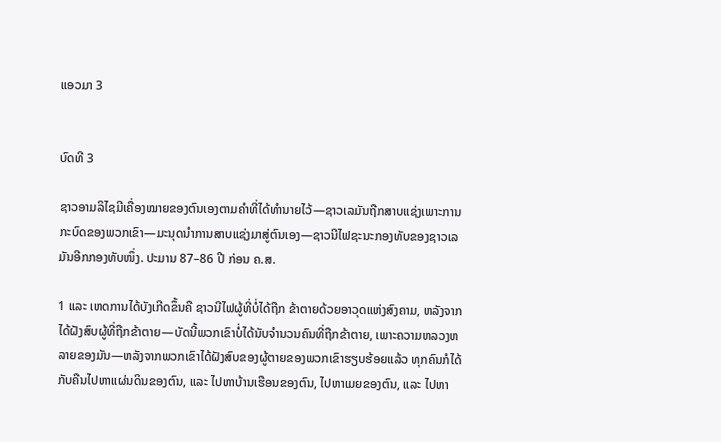ແອວມາ 3


ບົດທີ 3

ຊາວອາມລິໄຊມີເຄື່ອງໝາຍຂອງຕົນເອງຕາມຄຳທີ່ໄດ້ທຳນາຍໄວ້—ຊາວເລມັນຖືກສາບແຊ່ງເພາະການກະບົດຂອງພວກເຂົາ—ມະນຸດນຳການສາບແຊ່ງມາສູ່ຕົນເອງ—ຊາວນີໄຟຊະນະກອງທັບຂອງຊາວເລມັນອີກກອງທັບໜຶ່ງ. ປະມານ 87–86 ປີ ກ່ອນ ຄ.ສ.

1 ແລະ ເຫດການໄດ້ບັງເກີດຂຶ້ນຄື ຊາວນີໄຟຜູ້ທີ່ບໍ່ໄດ້ຖືກ ຂ້າຕາຍດ້ວຍອາວຸດແຫ່ງສົງຄາມ, ຫລັງຈາກໄດ້ຝັງສົບຜູ້ທີ່ຖືກຂ້າຕາຍ—ບັດນີ້ພວກເຂົາບໍ່ໄດ້ນັບຈຳນວນຄົນທີ່ຖືກຂ້າຕາຍ, ເພາະຄວາມຫລວງຫລາຍຂອງມັນ—ຫລັງຈາກພວກເຂົາໄດ້ຝັງສົບຂອງຜູ້ຕາຍຂອງພວກເຂົາຮຽບຮ້ອຍແລ້ວ ທຸກຄົນກໍໄດ້ກັບຄືນໄປຫາແຜ່ນດິນຂອງຕົນ, ແລະ ໄປຫາບ້ານເຮືອນຂອງຕົນ, ໄປຫາເມຍຂອງຕົນ, ແລະ ໄປຫາ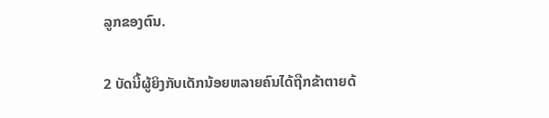ລູກຂອງຕົນ.

2 ບັດນີ້ຜູ້ຍິງກັບເດັກນ້ອຍຫລາຍຄົນໄດ້ຖືກຂ້າຕາຍດ້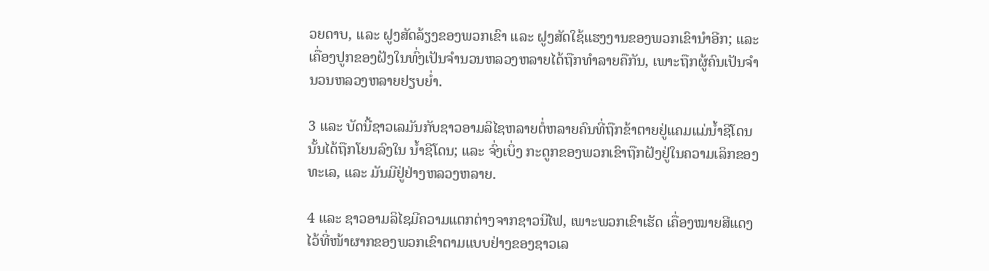ວຍດາບ, ແລະ ຝູງສັດລ້ຽງຂອງພວກເຂົາ ແລະ ຝູງສັດໃຊ້ແຮງງານຂອງພວກເຂົານຳອີກ; ແລະ ເຄື່ອງປູກຂອງຝັງໃນທົ່ງເປັນຈຳນວນຫລວງຫລາຍໄດ້ຖືກທຳລາຍຄືກັນ, ເພາະຖືກຜູ້ຄົນເປັນຈຳນວນຫລວງຫລາຍຢຽບຍ່ຳ.

3 ແລະ ບັດນີ້ຊາວເລມັນກັບຊາວອາມລິໄຊຫລາຍຕໍ່ຫລາຍຄົນທີ່ຖືກຂ້າຕາຍຢູ່ແຄມແມ່ນ້ຳຊີໂດນນັ້ນໄດ້ຖືກໂຍນລົງໃນ ນ້ຳຊີໂດນ; ແລະ ຈົ່ງເບິ່ງ ກະດູກຂອງພວກເຂົາຖືກຝັງຢູ່ໃນຄວາມເລິກຂອງ ທະເລ, ແລະ ມັນມີຢູ່ຢ່າງຫລວງຫລາຍ.

4 ແລະ ຊາວອາມລິໄຊມີຄວາມແຕກຕ່າງຈາກຊາວນີໄຟ, ເພາະພວກເຂົາເຮັດ ເຄື່ອງໝາຍສີແດງໄວ້ທີ່ໜ້າຜາກຂອງພວກເຂົາຕາມແບບຢ່າງຂອງຊາວເລ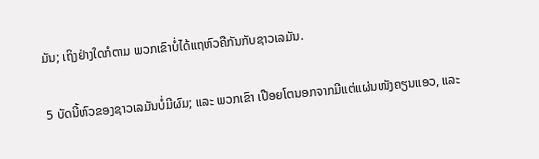ມັນ; ເຖິງຢ່າງໃດກໍຕາມ ພວກເຂົາບໍ່ໄດ້ແຖຫົວຄືກັນກັບຊາວເລມັນ.

5 ບັດນີ້ຫົວຂອງຊາວເລມັນບໍ່ມີຜົມ; ແລະ ພວກເຂົາ ເປືອຍໂຕນອກຈາກມີແຕ່ແຜ່ນໜັງຄຽນແອວ, ແລະ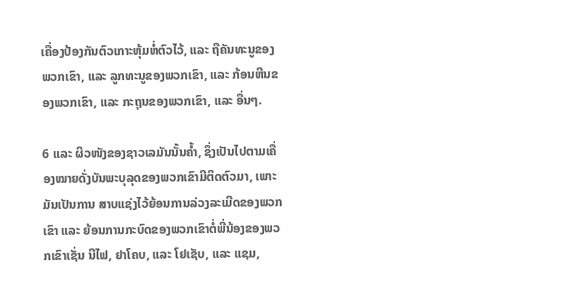ເຄື່ອງປ້ອງກັນຕົວເກາະຫຸ້ມຫໍ່ຕົວໄວ້, ແລະ ຖືຄັນທະນູຂອງພວກເຂົາ, ແລະ ລູກທະນູຂອງພວກເຂົາ, ແລະ ກ້ອນຫີນຂອງພວກເຂົາ, ແລະ ກະຖຸນຂອງພວກເຂົາ, ແລະ ອື່ນໆ.

6 ແລະ ຜິວໜັງຂອງຊາວເລມັນນັ້ນຄ້ຳ, ຊຶ່ງເປັນໄປຕາມເຄື່ອງໝາຍດັ່ງບັນພະບຸລຸດຂອງພວກເຂົາມີຕິດຕົວມາ, ເພາະມັນເປັນການ ສາບແຊ່ງໄວ້ຍ້ອນການລ່ວງລະເມີດຂອງພວກເຂົາ ແລະ ຍ້ອນການກະບົດຂອງພວກເຂົາຕໍ່ພີ່ນ້ອງຂອງພວກເຂົາເຊັ່ນ ນີໄຟ, ຢາໂຄບ, ແລະ ໂຢເຊັບ, ແລະ ແຊມ,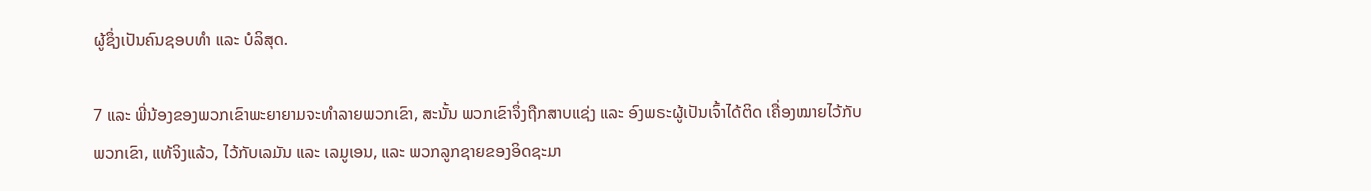ຜູ້ຊຶ່ງເປັນຄົນຊອບທຳ ແລະ ບໍລິສຸດ.

7 ແລະ ພີ່ນ້ອງຂອງພວກເຂົາພະຍາຍາມຈະທຳລາຍພວກເຂົາ, ສະນັ້ນ ພວກເຂົາຈຶ່ງຖືກສາບແຊ່ງ ແລະ ອົງພຣະຜູ້ເປັນເຈົ້າໄດ້ຕິດ ເຄື່ອງໝາຍໄວ້ກັບພວກເຂົາ, ແທ້ຈິງແລ້ວ, ໄວ້ກັບເລມັນ ແລະ ເລມູເອນ, ແລະ ພວກລູກຊາຍຂອງອິດຊະມາ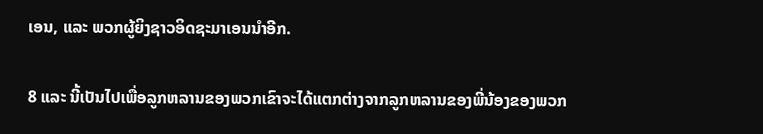ເອນ, ແລະ ພວກຜູ້ຍິງຊາວອິດຊະມາເອນນຳອີກ.

8 ແລະ ນີ້ເປັນໄປເພື່ອລູກຫລານຂອງພວກເຂົາຈະໄດ້ແຕກຕ່າງຈາກລູກຫລານຂອງພີ່ນ້ອງຂອງພວກ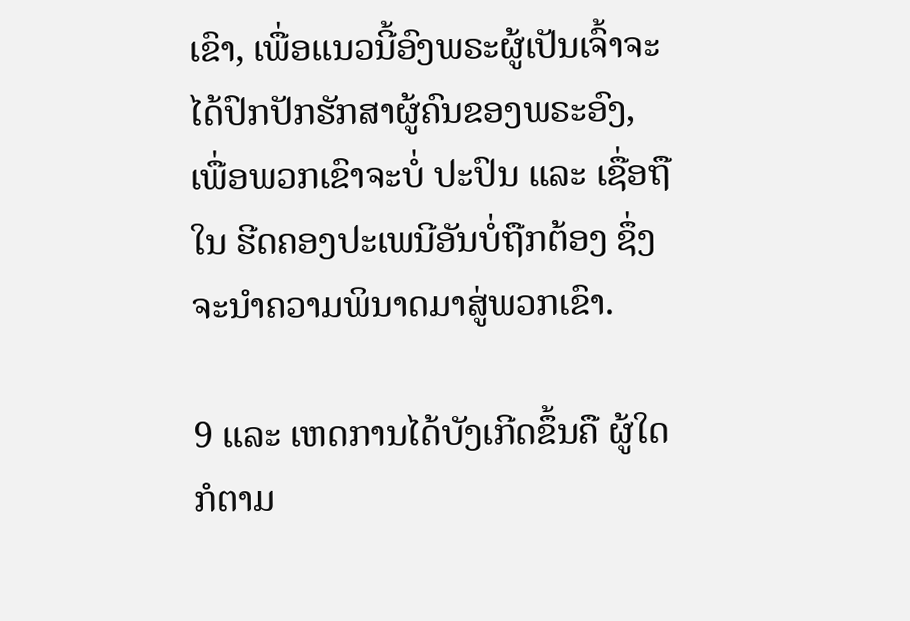ເຂົາ, ເພື່ອແນວນີ້ອົງພຣະຜູ້ເປັນເຈົ້າຈະໄດ້ປົກປັກຮັກສາຜູ້ຄົນຂອງພຣະອົງ, ເພື່ອພວກເຂົາຈະບໍ່ ປະປົນ ແລະ ເຊື່ອຖືໃນ ຮີດຄອງປະເພນີອັນບໍ່ຖືກຕ້ອງ ຊຶ່ງຈະນຳຄວາມພິນາດມາສູ່ພວກເຂົາ.

9 ແລະ ເຫດການໄດ້ບັງເກີດຂຶ້ນຄື ຜູ້ໃດກໍຕາມ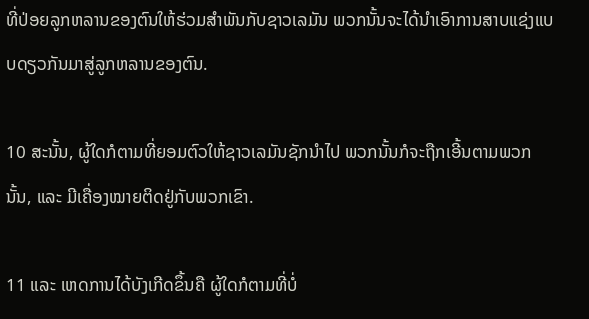ທີ່ປ່ອຍລູກຫລານຂອງຕົນໃຫ້ຮ່ວມສຳພັນກັບຊາວເລມັນ ພວກນັ້ນຈະໄດ້ນຳເອົາການສາບແຊ່ງແບບດຽວກັນມາສູ່ລູກຫລານຂອງຕົນ.

10 ສະນັ້ນ, ຜູ້ໃດກໍຕາມທີ່ຍອມຕົວໃຫ້ຊາວເລມັນຊັກນຳໄປ ພວກນັ້ນກໍຈະຖືກເອີ້ນຕາມພວກນັ້ນ, ແລະ ມີເຄື່ອງໝາຍຕິດຢູ່ກັບພວກເຂົາ.

11 ແລະ ເຫດການໄດ້ບັງເກີດຂຶ້ນຄື ຜູ້ໃດກໍຕາມທີ່ບໍ່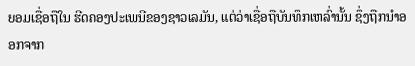ຍອມເຊື່ອຖືໃນ ຮີດຄອງປະເພນີຂອງຊາວເລມັນ, ແຕ່ວ່າເຊື່ອຖືບັນທຶກເຫລົ່ານັ້ນ ຊຶ່ງຖືກນຳອອກຈາກ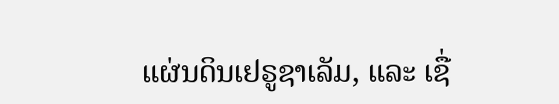ແຜ່ນດິນເຢຣູຊາເລັມ, ແລະ ເຊື່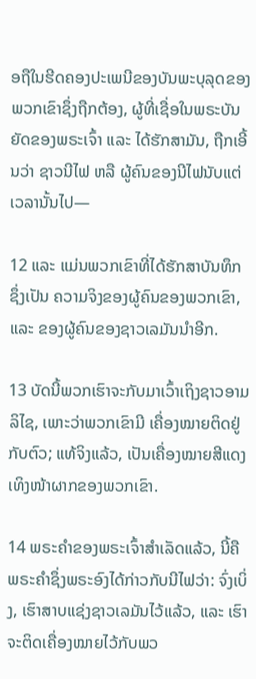ອຖືໃນຮີດຄອງປະເພນີຂອງບັນພະບຸລຸດຂອງພວກເຂົາຊຶ່ງຖືກຕ້ອງ, ຜູ້ທີ່ເຊື່ອໃນພຣະບັນຍັດຂອງພຣະເຈົ້າ ແລະ ໄດ້ຮັກສາມັນ, ຖືກເອີ້ນວ່າ ຊາວນີໄຟ ຫລື ຜູ້ຄົນຂອງນີໄຟນັບແຕ່ເວລານັ້ນໄປ—

12 ແລະ ແມ່ນພວກເຂົາທີ່ໄດ້ຮັກສາບັນທຶກ ຊຶ່ງເປັນ ຄວາມຈິງຂອງຜູ້ຄົນຂອງພວກເຂົາ, ແລະ ຂອງຜູ້ຄົນຂອງຊາວເລມັນນຳອີກ.

13 ບັດນີ້ພວກເຮົາຈະກັບມາເວົ້າເຖິງຊາວອາມລິໄຊ, ເພາະວ່າພວກເຂົາມີ ເຄື່ອງໝາຍຕິດຢູ່ກັບຕົວ; ແທ້ຈິງແລ້ວ, ເປັນເຄື່ອງໝາຍສີແດງເທິງໜ້າຜາກຂອງພວກເຂົາ.

14 ພຣະຄຳຂອງພຣະເຈົ້າສຳເລັດແລ້ວ, ນີ້ຄືພຣະຄຳຊຶ່ງພຣະອົງໄດ້ກ່າວກັບນີໄຟວ່າ: ຈົ່ງເບິ່ງ, ເຮົາສາບແຊ່ງຊາວເລມັນໄວ້ແລ້ວ, ແລະ ເຮົາຈະຕິດເຄື່ອງໝາຍໄວ້ກັບພວ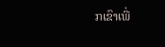ກເຂົາເພື່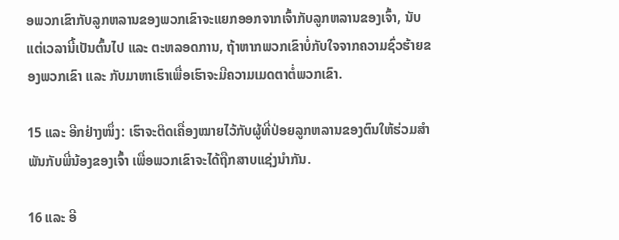ອພວກເຂົາກັບລູກຫລານຂອງພວກເຂົາຈະແຍກອອກຈາກເຈົ້າກັບລູກຫລານຂອງເຈົ້າ, ນັບແຕ່ເວລານີ້ເປັນຕົ້ນໄປ ແລະ ຕະຫລອດການ, ຖ້າຫາກພວກເຂົາບໍ່ກັບໃຈຈາກຄວາມຊົ່ວຮ້າຍຂອງພວກເຂົາ ແລະ ກັບມາຫາເຮົາເພື່ອເຮົາຈະມີຄວາມເມດຕາຕໍ່ພວກເຂົາ.

15 ແລະ ອີກຢ່າງໜຶ່ງ: ເຮົາຈະຕິດເຄື່ອງໝາຍໄວ້ກັບຜູ້ທີ່ປ່ອຍລູກຫລານຂອງຕົນໃຫ້ຮ່ວມສຳພັນກັບພີ່ນ້ອງຂອງເຈົ້າ ເພື່ອພວກເຂົາຈະໄດ້ຖືກສາບແຊ່ງນຳກັນ.

16 ແລະ ອີ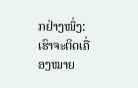ກຢ່າງໜຶ່ງ: ເຮົາຈະຕິດເຄື່ອງໝາຍ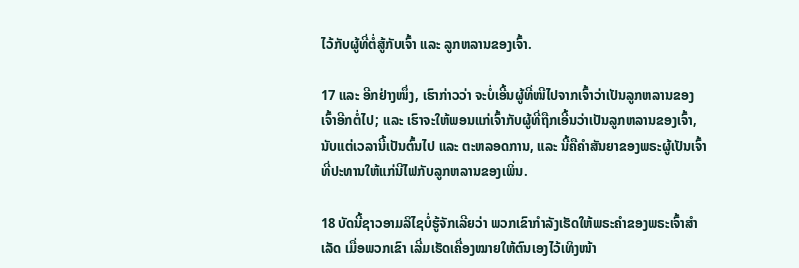ໄວ້ກັບຜູ້ທີ່ຕໍ່ສູ້ກັບເຈົ້າ ແລະ ລູກຫລານຂອງເຈົ້າ.

17 ແລະ ອີກຢ່າງໜຶ່ງ, ເຮົາກ່າວວ່າ ຈະບໍ່ເອີ້ນຜູ້ທີ່ໜີໄປຈາກເຈົ້າວ່າເປັນລູກຫລານຂອງເຈົ້າອີກຕໍ່ໄປ; ແລະ ເຮົາຈະໃຫ້ພອນແກ່ເຈົ້າກັບຜູ້ທີ່ຖືກເອີ້ນວ່າເປັນລູກຫລານຂອງເຈົ້າ, ນັບແຕ່ເວລານີ້ເປັນຕົ້ນໄປ ແລະ ຕະຫລອດການ, ແລະ ນີ້ຄືຄຳສັນຍາຂອງພຣະຜູ້ເປັນເຈົ້າທີ່ປະທານໃຫ້ແກ່ນີໄຟກັບລູກຫລານຂອງເພິ່ນ.

18 ບັດນີ້ຊາວອາມລິໄຊບໍ່ຮູ້ຈັກເລີຍວ່າ ພວກເຂົາກຳລັງເຮັດໃຫ້ພຣະຄຳຂອງພຣະເຈົ້າສຳເລັດ ເມື່ອພວກເຂົາ ເລີ່ມເຮັດເຄື່ອງໝາຍໃຫ້ຕົນເອງໄວ້ເທິງໜ້າ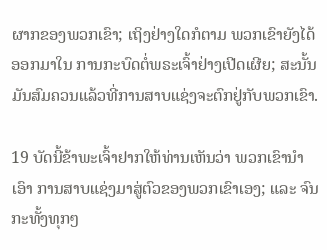ຜາກຂອງພວກເຂົາ; ເຖິງຢ່າງໃດກໍຕາມ ພວກເຂົາຍັງໄດ້ອອກມາໃນ ການກະບົດຕໍ່ພຣະເຈົ້າຢ່າງເປີດເຜີຍ; ສະນັ້ນ ມັນສົມຄວນແລ້ວທີ່ການສາບແຊ່ງຈະຕົກຢູ່ກັບພວກເຂົາ.

19 ບັດນີ້ຂ້າພະເຈົ້າຢາກໃຫ້ທ່ານເຫັນວ່າ ພວກເຂົານຳເອົາ ການສາບແຊ່ງມາສູ່ຕົວຂອງພວກເຂົາເອງ; ແລະ ຈົນກະທັ້ງທຸກໆ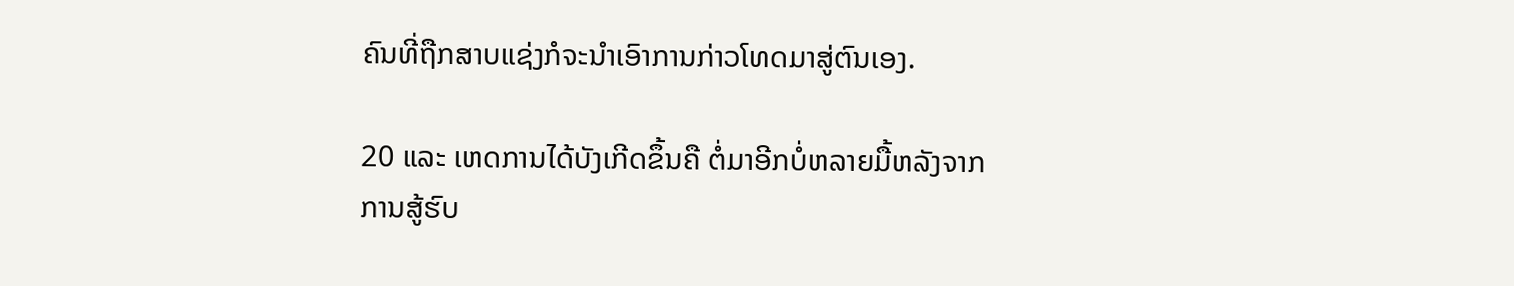ຄົນທີ່ຖືກສາບແຊ່ງກໍຈະນຳເອົາການກ່າວໂທດມາສູ່ຕົນເອງ.

20 ແລະ ເຫດການໄດ້ບັງເກີດຂຶ້ນຄື ຕໍ່ມາອີກບໍ່ຫລາຍມື້ຫລັງຈາກການສູ້ຮົບ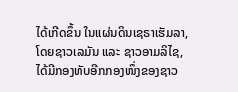ໄດ້ເກີດຂຶ້ນ ໃນແຜ່ນດິນເຊຣາເຮັມລາ, ໂດຍຊາວເລມັນ ແລະ ຊາວອາມລິໄຊ, ໄດ້ມີກອງທັບອີກກອງໜຶ່ງຂອງຊາວ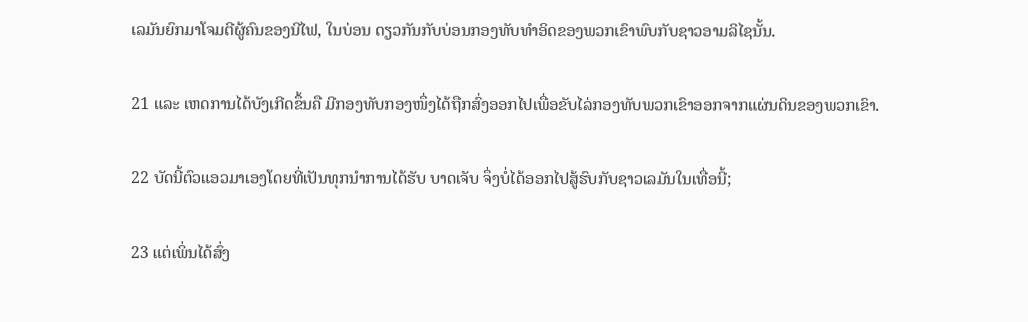ເລມັນຍົກມາໂຈມຕີຜູ້ຄົນຂອງນີໄຟ, ໃນບ່ອນ ດຽວກັນກັບບ່ອນກອງທັບທຳອິດຂອງພວກເຂົາພົບກັບຊາວອາມລິໄຊນັ້ນ.

21 ແລະ ເຫດການໄດ້ບັງເກີດຂຶ້ນຄື ມີກອງທັບກອງໜຶ່ງໄດ້ຖືກສົ່ງອອກໄປເພື່ອຂັບໄລ່ກອງທັບພວກເຂົາອອກຈາກແຜ່ນດິນຂອງພວກເຂົາ.

22 ບັດນີ້ຕົວແອວມາເອງໂດຍທີ່ເປັນທຸກນຳການໄດ້ຮັບ ບາດເຈັບ ຈຶ່ງບໍ່ໄດ້ອອກໄປສູ້ຮົບກັບຊາວເລມັນໃນເທື່ອນີ້;

23 ແຕ່ເພິ່ນໄດ້ສົ່ງ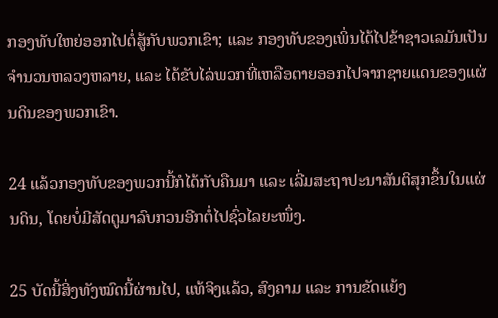ກອງທັບໃຫຍ່ອອກໄປຕໍ່ສູ້ກັບພວກເຂົາ; ແລະ ກອງທັບຂອງເພິ່ນໄດ້ໄປຂ້າຊາວເລມັນເປັນຈຳນວນຫລວງຫລາຍ, ແລະ ໄດ້ຂັບໄລ່ພວກທີ່ເຫລືອຕາຍອອກໄປຈາກຊາຍແດນຂອງແຜ່ນດິນຂອງພວກເຂົາ.

24 ແລ້ວກອງທັບຂອງພວກນີ້ກໍໄດ້ກັບຄືນມາ ແລະ ເລີ່ມສະຖາປະນາສັນຕິສຸກຂຶ້ນໃນແຜ່ນດິນ, ໂດຍບໍ່ມີສັດຕູມາລົບກວນອີກຕໍ່ໄປຊົ່ວໄລຍະໜຶ່ງ.

25 ບັດນີ້ສິ່ງທັງໝົດນີ້ຜ່ານໄປ, ແທ້ຈິງແລ້ວ, ສົງຄາມ ແລະ ການຂັດແຍ້ງ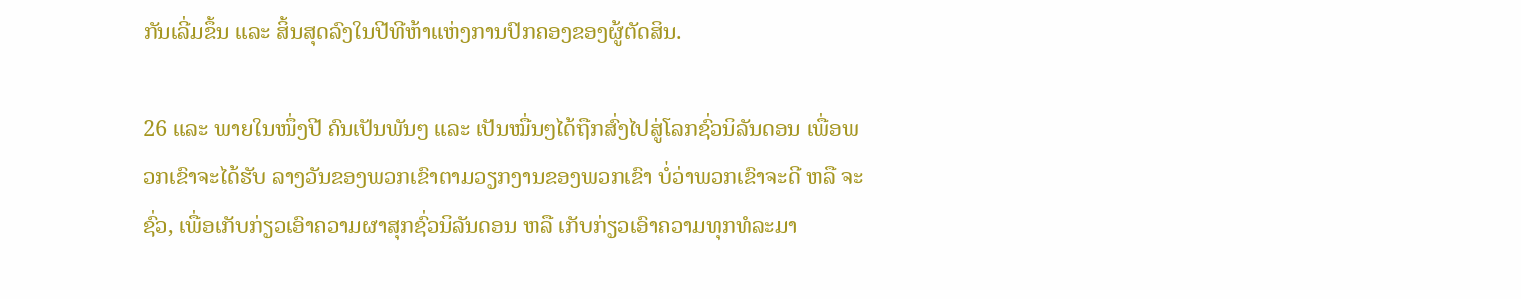ກັນເລີ່ມຂຶ້ນ ແລະ ສິ້ນສຸດລົງໃນປີທີຫ້າແຫ່ງການປົກຄອງຂອງຜູ້ຕັດສິນ.

26 ແລະ ພາຍໃນໜຶ່ງປີ ຄົນເປັນພັນໆ ແລະ ເປັນໝື່ນໆໄດ້ຖືກສົ່ງໄປສູ່ໂລກຊົ່ວນິລັນດອນ ເພື່ອພວກເຂົາຈະໄດ້ຮັບ ລາງວັນຂອງພວກເຂົາຕາມວຽກງານຂອງພວກເຂົາ ບໍ່ວ່າພວກເຂົາຈະດີ ຫລື ຈະຊົ່ວ, ເພື່ອເກັບກ່ຽວເອົາຄວາມຜາສຸກຊົ່ວນິລັນດອນ ຫລື ເກັບກ່ຽວເອົາຄວາມທຸກທໍລະມາ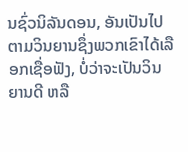ນຊົ່ວນິລັນດອນ, ອັນເປັນໄປຕາມວິນຍານຊຶ່ງພວກເຂົາໄດ້ເລືອກເຊື່ອຟັງ, ບໍ່ວ່າຈະເປັນວິນຍານດີ ຫລື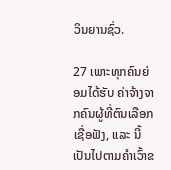ວິນຍານຊົ່ວ.

27 ເພາະທຸກຄົນຍ່ອມໄດ້ຮັບ ຄ່າຈ້າງຈາກຄົນຜູ້ທີ່ຕົນເລືອກ ເຊື່ອຟັງ, ແລະ ນີ້ເປັນໄປຕາມຄຳເວົ້າຂ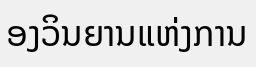ອງວິນຍານແຫ່ງການ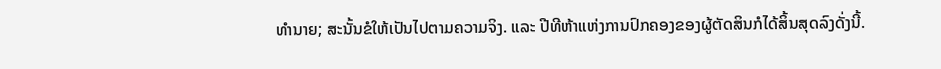ທຳນາຍ; ສະນັ້ນຂໍໃຫ້ເປັນໄປຕາມຄວາມຈິງ. ແລະ ປີທີຫ້າແຫ່ງການປົກຄອງຂອງຜູ້ຕັດສິນກໍໄດ້ສິ້ນສຸດລົງດັ່ງນີ້.